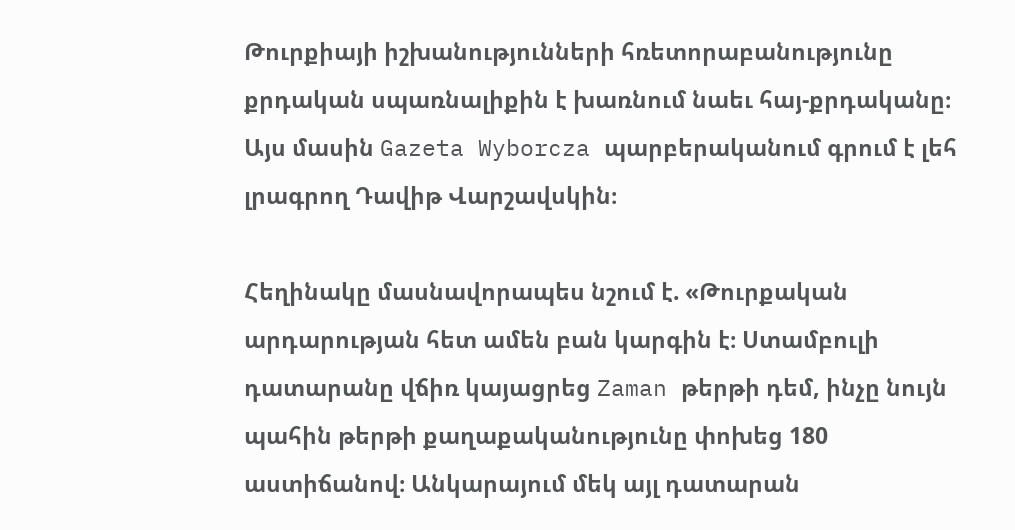Թուրքիայի իշխանությունների հռետորաբանությունը քրդական սպառնալիքին է խառնում նաեւ հայ-քրդականը։ Այս մասին Gazeta Wyborcza պարբերականում գրում է լեհ լրագրող Դավիթ Վարշավսկին։

Հեղինակը մասնավորապես նշում է. «Թուրքական արդարության հետ ամեն բան կարգին է։ Ստամբուլի դատարանը վճիռ կայացրեց Zaman թերթի դեմ, ինչը նույն պահին թերթի քաղաքականությունը փոխեց 180 աստիճանով։ Անկարայում մեկ այլ դատարան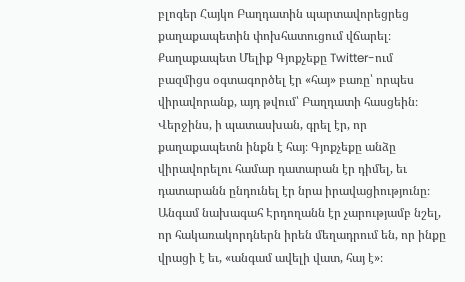բլոգեր Հայկո Բաղդատին պարտավորեցրեց քաղաքապետին փոխհատուցում վճարել։ Քաղաքապետ Մելիք Գյոքչեքը Twitter-ում բազմիցս օգտագործել էր «հայ» բառը՝ որպես վիրավորանք, այդ թվում՝ Բաղդատի հասցեին։ Վերջինս, ի պատասխան, գրել էր, որ քաղաքապետն ինքն է հայ։ Գյոքչեքը անձը վիրավորելու համար դատարան էր դիմել, եւ դատարանն ընդունել էր նրա իրավացիությունը։ Անգամ նախագահ Էրդողանն էր չարությամբ նշել, որ հակառակորդներն իրեն մեղադրում են, որ ինքը վրացի է եւ, «անգամ ավելի վատ, հայ է»։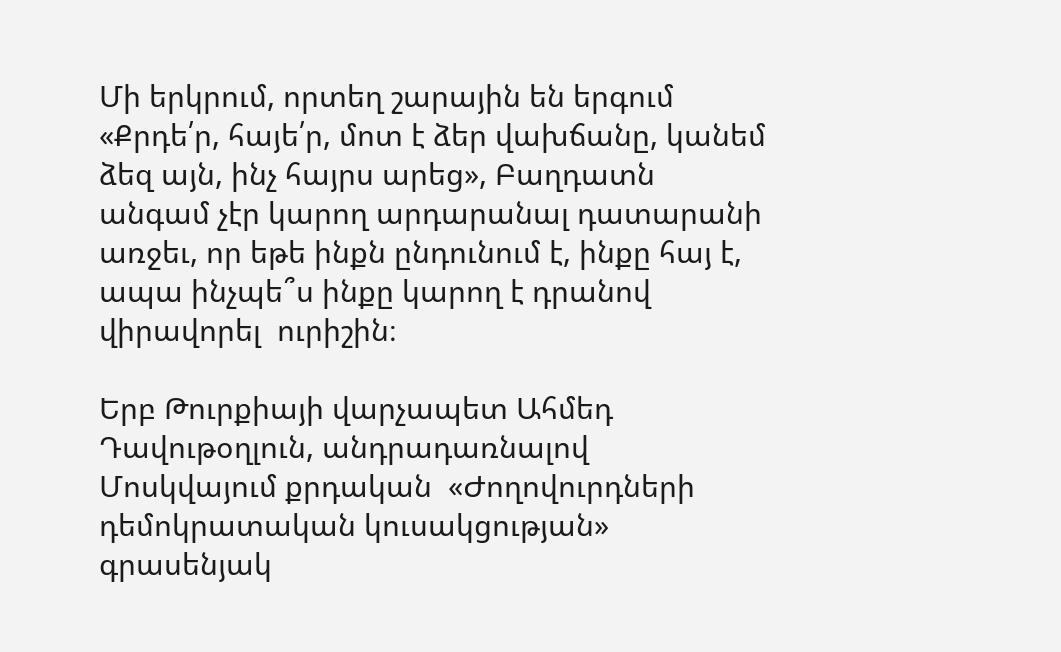Մի երկրում, որտեղ շարային են երգում «Քրդե՛ր, հայե՛ր, մոտ է ձեր վախճանը, կանեմ ձեզ այն, ինչ հայրս արեց», Բաղդատն անգամ չէր կարող արդարանալ դատարանի առջեւ, որ եթե ինքն ընդունում է, ինքը հայ է, ապա ինչպե՞ս ինքը կարող է դրանով վիրավորել  ուրիշին։

Երբ Թուրքիայի վարչապետ Ահմեդ Դավութօղլուն, անդրադառնալով Մոսկվայում քրդական  «Ժողովուրդների դեմոկրատական կուսակցության» գրասենյակ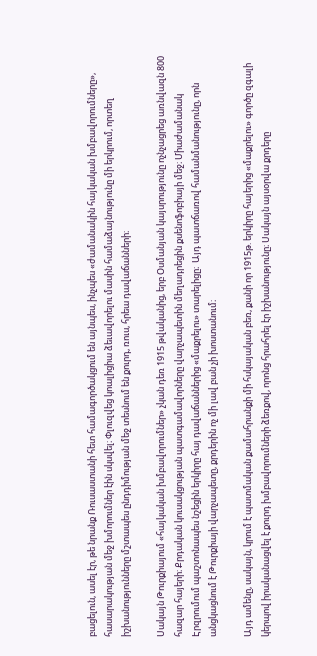բացելուն, ասել էր, թե նրանք Ռուսաստանի հետ համագործակցում են այնպես, ինչպես «ժամանակին հայկական խմբավորումները», հասարակության մեջ խմորումներ էին սկսվել։ Փլուզվեց կոալիցիա ձեւավորելու մասին համաձայնությունը մի երկրում, որտեղ իշխանությունները մշտապես ընդդիմության մեջ տեսնում են քուրդ, ռուս, հրեա դավաճանների։

Սակայն Թուրքիայում «հայկական խմբավորումներ» չկան դեռ 1915 թվականից, երբ Օսմանյան կայսրությունը ոչնչացրեց առնվազն 800 հազար հայերի։ Քրդական կուսակցության պատգամավորները վարչապետին մեղադրեցին քսենոֆոբիայի մեջ։ Միաժամանակ Էրզրումում պաշտոնապես նշեցին երկիրը հայ դավաճաններից «մաքրելու» տարելիցը։  Այդ պատճառով համանմանությունը, որն անցկացնում է Թուրքիայի վարչապետը, քրդերին ոչ մի լավ բան չի խոստանում։

Այդ ամենը, սակայն, կրում է պատմական քամահրանքի մի հսկայական բեռ, քանի որ 1915թ. երկիրը հայերից «մաքրելու» գործը զգալի կերպով իրականացվել է քուրդ խմբավորումների ձեռքով, որոնց հրահրել էր իշխանությունը։ Սակայն այսօրվա քրդերը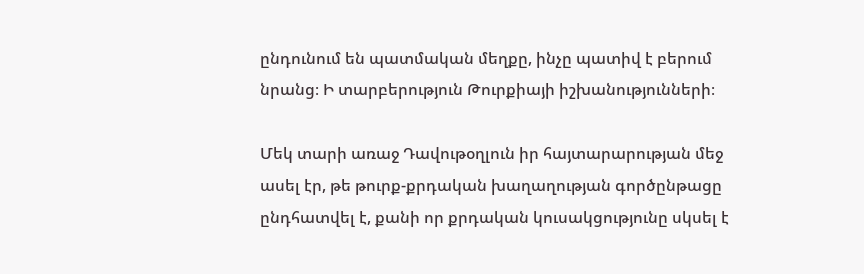ընդունում են պատմական մեղքը, ինչը պատիվ է բերում նրանց։ Ի տարբերություն Թուրքիայի իշխանությունների։

Մեկ տարի առաջ Դավութօղլուն իր հայտարարության մեջ ասել էր, թե թուրք-քրդական խաղաղության գործընթացը ընդհատվել է, քանի որ քրդական կուսակցությունը սկսել է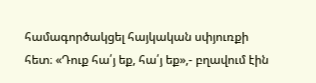համագործակցել հայկական սփյուռքի հետ։ «Դուք հա՛յ եք, հա՛յ եք»,- բղավում էին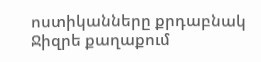ոստիկանները քրդաբնակ Ջիզրե քաղաքում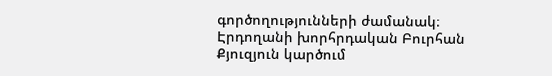գործողությունների ժամանակ։ Էրդողանի խորհրդական Բուրհան Քյուզյուն կարծում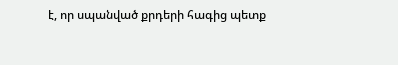է, որ սպանված քրդերի հագից պետք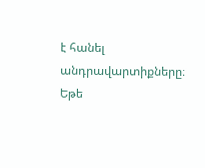է հանել անդրավարտիքները։ Եթե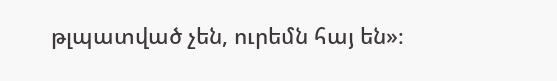թլպատված չեն, ուրեմն հայ են»։